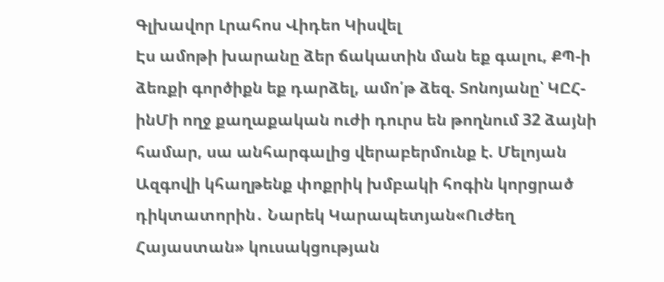Գլխավոր Լրահոս Վիդեո Կիսվել
Էս ամոթի խարանը ձեր ճակատին ման եք գալու, ՔՊ-ի ձեռքի գործիքն եք դարձել, ամո՛թ ձեզ. Տոնոյանը՝ ԿԸՀ-ինՄի ողջ քաղաքական ուժի դուրս են թողնում 32 ձայնի համար, սա անհարգալից վերաբերմունք է. Մելոյան Ազգովի կհաղթենք փոքրիկ խմբակի հոգին կորցրած դիկտատորին․ Նարեկ Կարապետյան«Ուժեղ Հայաստան» կուսակցության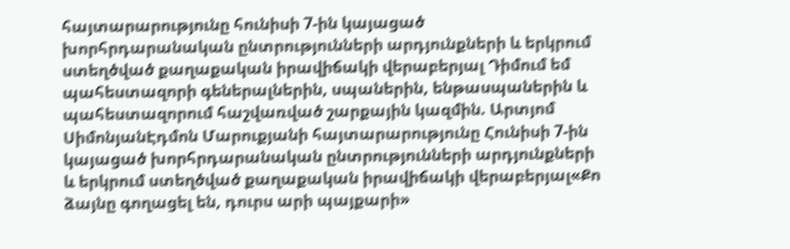հայտարարությունը հունիսի 7-ին կայացած խորհրդարանական ընտրությունների արդյունքների և երկրում ստեղծված քաղաքական իրավիճակի վերաբերյալ Դիմում եմ պահեստազորի գեներալներին, սպաներին, ենթասպաներին և պահեստազորում հաշվառված շարքային կազմին. Արտյոմ ՍիմոնյանԷդմոն Մարուքյանի հայտարարությունը Հունիսի 7-ին կայացած խորհրդարանական ընտրությունների արդյունքների և երկրում ստեղծված քաղաքական իրավիճակի վերաբերյալ«Քո ձայնը գողացել են, դուրս արի պայքարի»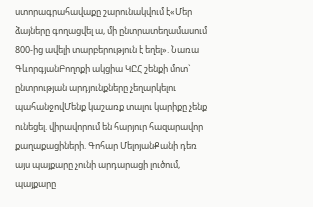ստորագրահավաքը շարունակվում է«Մեր ձայները գողացվել ա, մի ընտրատեղամասում 800-ից ավելի տարբերություն է եղել». Նառա ԳևորգյանԲողոքի ակցիա ԿԸՀ շենքի մոտ` ընտրության արդյունքները չեղարկելու պահանջովՄենք կաշառք տալու կարիքը չենք ունեցել. վիրավորում են հարյուր հազարավոր քաղաքացիների. Գոհար ՄելոյանՔանի դեռ այս պայքարը չունի արդարացի լուծում, պայքարը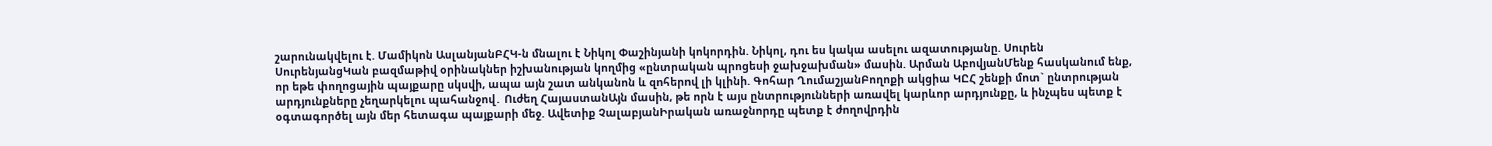շարունակվելու է. Մամիկոն ԱսլանյանԲՀԿ-ն մնալու է Նիկոլ Փաշինյանի կոկորդին. Նիկոլ, դու ես կակա ասելու ազատությանը. Սուրեն ՍուրենյանցԿան բազմաթիվ օրինակներ իշխանության կողմից «ընտրական պրոցեսի ջախջախման» մասին. Արման ԱբովյանՄենք հասկանում ենք, որ եթե փողոցային պայքարը սկսվի, ապա այն շատ անկանոն և զnհերnվ լի կլինի. Գոհար ՂումաշյանԲողոքի ակցիա ԿԸՀ շենքի մոտ` ընտրության արդյունքները չեղարկելու պահանջով․ Ուժեղ ՀայաստանԱյն մասին, թե որն է այս ընտրությունների առավել կարևոր արդյունքը, և ինչպես պետք է օգտագործել այն մեր հետագա պայքարի մեջ. Ավետիք ՉալաբյանԻրական առաջնորդը պետք է ժողովրդին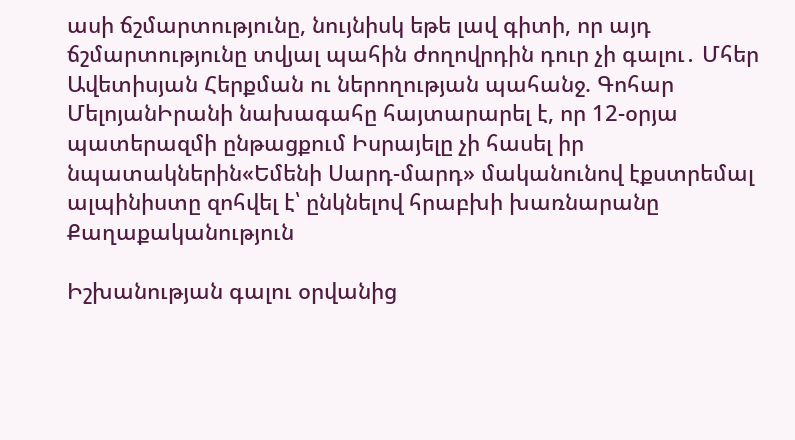ասի ճշմարտությունը, նույնիսկ եթե լավ գիտի, որ այդ ճշմարտությունը տվյալ պահին ժողովրդին դուր չի գալու․ Մհեր Ավետիսյան Հերքման ու ներողության պահանջ. Գոհար ՄելոյանԻրանի նախագահը հայտարարել է, որ 12-օրյա պատերազմի ընթացքում Իսրայելը չի հասել իր նպատակներին«Եմենի Սարդ-մարդ» մականունով էքստրեմալ ալպինիստը զոհվել է՝ ընկնելով հրաբխի խառնարանը
Քաղաքականություն

Իշխանության գալու օրվանից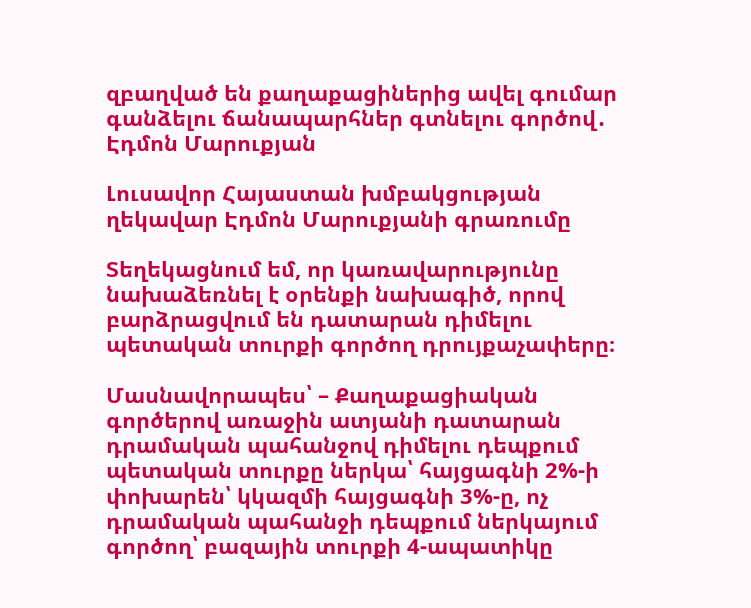զբաղված են քաղաքացիներից ավել գումար գանձելու ճանապարհներ գտնելու գործով․ Էդմոն Մարուքյան

Լուսավոր Հայաստան խմբակցության ղեկավար Էդմոն Մարուքյանի գրառումը

Տեղեկացնում եմ, որ կառավարությունը նախաձեռնել է օրենքի նախագիծ, որով բարձրացվում են դատարան դիմելու պետական տուրքի գործող դրույքաչափերը։

Մասնավորապես՝ – Քաղաքացիական գործերով առաջին ատյանի դատարան դրամական պահանջով դիմելու դեպքում պետական տուրքը ներկա՝ հայցագնի 2%-ի փոխարեն՝ կկազմի հայցագնի 3%-ը, ոչ դրամական պահանջի դեպքում ներկայում գործող՝ բազային տուրքի 4-ապատիկը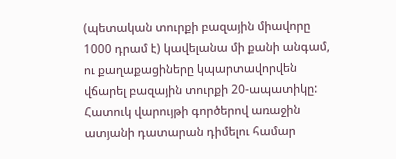(պետական տուրքի բազային միավորը 1000 դրամ է) կավելանա մի քանի անգամ, ու քաղաքացիները կպարտավորվեն վճարել բազային տուրքի 20-ապատիկը: Հատուկ վարույթի գործերով առաջին ատյանի դատարան դիմելու համար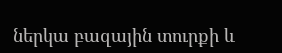ներկա բազային տուրքի և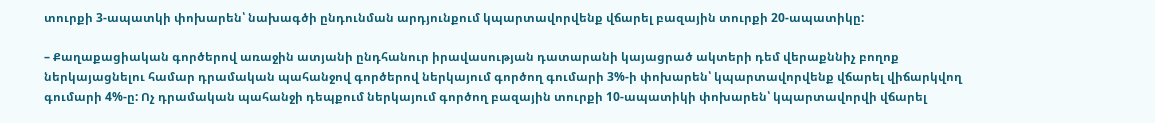տուրքի 3-ապատկի փոխարեն՝ նախագծի ընդունման արդյունքում կպարտավորվենք վճարել բազային տուրքի 20-ապատիկը:

– Քաղաքացիական գործերով առաջին ատյանի ընդհանուր իրավասության դատարանի կայացրած ակտերի դեմ վերաքննիչ բողոք ներկայացնելու համար դրամական պահանջով գործերով ներկայում գործող գումարի 3%-ի փոխարեն՝ կպարտավորվենք վճարել վիճարկվող գումարի 4%-ը: Ոչ դրամական պահանջի դեպքում ներկայում գործող բազային տուրքի 10-ապատիկի փոխարեն՝ կպարտավորվի վճարել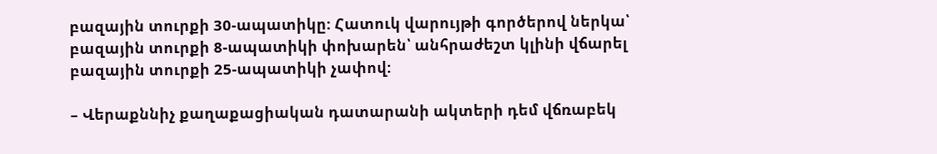բազային տուրքի 30-ապատիկը: Հատուկ վարույթի գործերով ներկա՝ բազային տուրքի 8-ապատիկի փոխարեն՝ անհրաժեշտ կլինի վճարել բազային տուրքի 25-ապատիկի չափով:

– Վերաքննիչ քաղաքացիական դատարանի ակտերի դեմ վճռաբեկ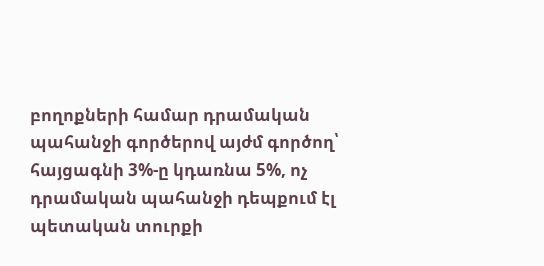բողոքների համար դրամական պահանջի գործերով այժմ գործող՝ հայցագնի 3%-ը կդառնա 5%, ոչ դրամական պահանջի դեպքում էլ պետական տուրքի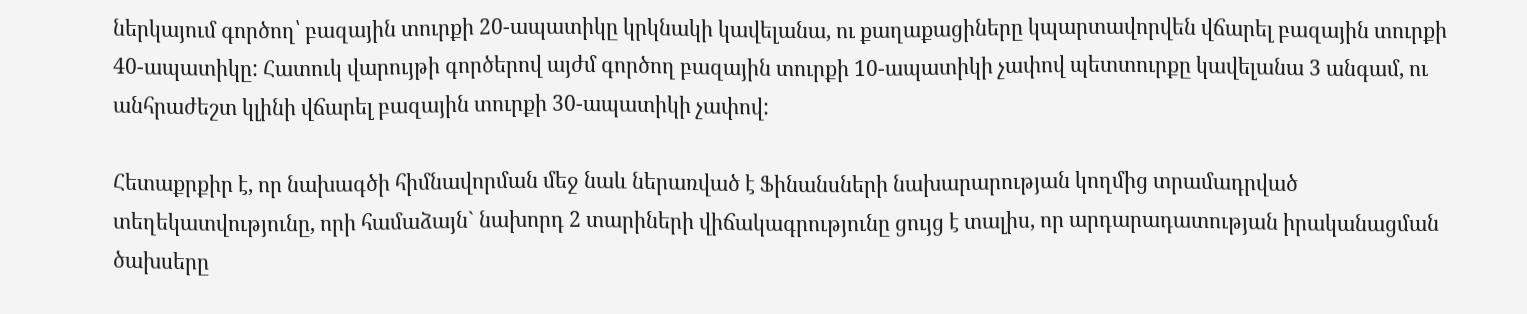ներկայում գործող՝ բազային տուրքի 20-ապատիկը կրկնակի կավելանա, ու քաղաքացիները կպարտավորվեն վճարել բազային տուրքի 40-ապատիկը: Հատուկ վարույթի գործերով այժմ գործող բազային տուրքի 10-ապատիկի չափով պետտուրքը կավելանա 3 անգամ, ու անհրաժեշտ կլինի վճարել բազային տուրքի 30-ապատիկի չափով:

Հետաքրքիր է, որ նախագծի հիմնավորման մեջ նաև ներառված է Ֆինանսների նախարարության կողմից տրամադրված տեղեկատվությունը, որի համաձայն` նախորդ 2 տարիների վիճակագրությունը ցույց է տալիս, որ արդարադատության իրականացման ծախսերը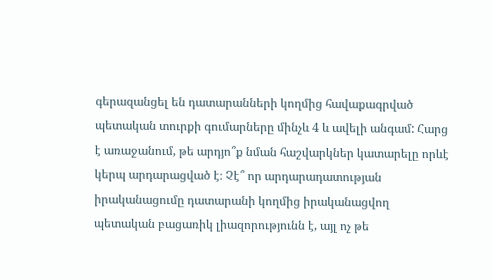գերազանցել են դատարանների կողմից հավաքագրված պետական տուրքի գումարները մինչև 4 և ավելի անգամ: Հարց է առաջանում, թե արդյո՞ք նման հաշվարկներ կատարելը որևէ կերպ արդարացված է։ Չէ՞ որ արդարադատության իրականացումը դատարանի կողմից իրականացվող պետական բացառիկ լիազորությունն է, այլ ոչ թե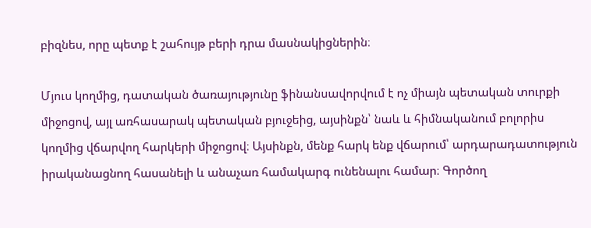բիզնես, որը պետք է շահույթ բերի դրա մասնակիցներին։

Մյուս կողմից, դատական ծառայությունը ֆինանսավորվում է ոչ միայն պետական տուրքի միջոցով, այլ առհասարակ պետական բյուջեից, այսինքն՝ նաև և հիմնականում բոլորիս կողմից վճարվող հարկերի միջոցով։ Այսինքն, մենք հարկ ենք վճարում՝ արդարադատություն իրականացնող հասանելի և անաչառ համակարգ ունենալու համար։ Գործող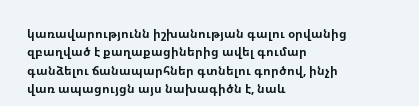կառավարությունն իշխանության գալու օրվանից զբաղված է քաղաքացիներից ավել գումար գանձելու ճանապարհներ գտնելու գործով, ինչի վառ ապացույցն այս նախագիծն է, նաև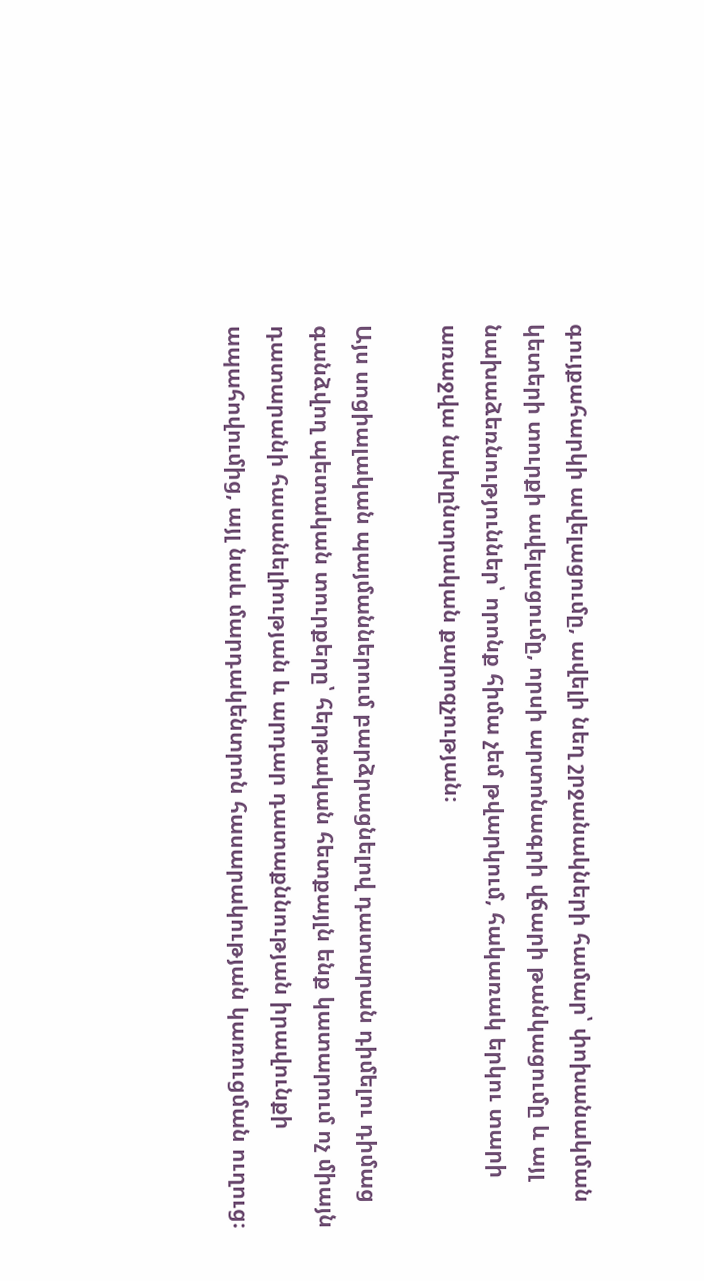գույքահարկի ավելացումը, ավելի նեղ շրջանակների համար՝ փոխանակման կետերի տուրքի ավելացումը, որսի արտոնագրի վճարի թանկացումը և այլ նախաձեռնություններ՝ որոնք հիմա չեմ թվարկում, հակառակ երկու տարի առաջվա նախընտրական քարոզչության։

Այս սոցիալական պայմաններում բարձրացնելով դատարան դիմելու դիմաց գանձվող պետական տուրքերը՝ հերթական հետքայլն ենք կատարում ոչ միայն դատարանի հասանելիության և արդար դատաքննության իրավունքի ապահովումից, այլ նաև մարդակենտրոն հասարակության կառուցման ուղուց։